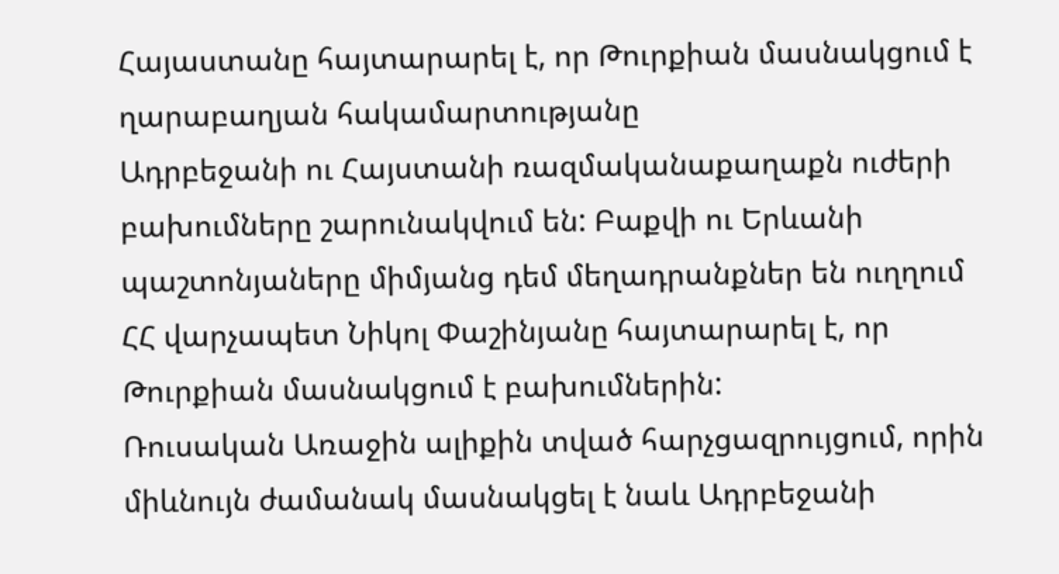Հայաստանը հայտարարել է, որ Թուրքիան մասնակցում է ղարաբաղյան հակամարտությանը
Ադրբեջանի ու Հայստանի ռազմականաքաղաքն ուժերի բախումները շարունակվում են: Բաքվի ու Երևանի պաշտոնյաները միմյանց դեմ մեղադրանքներ են ուղղում
ՀՀ վարչապետ Նիկոլ Փաշինյանը հայտարարել է, որ Թուրքիան մասնակցում է բախումներին:
Ռուսական Առաջին ալիքին տված հարչցազրույցում, որին միևնույն ժամանակ մասնակցել է նաև Ադրբեջանի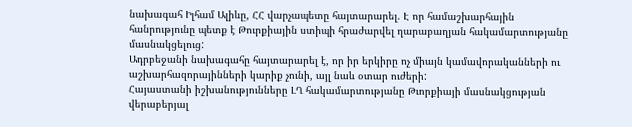նախագահ Իլհամ Ալիևը, ՀՀ վարչապետը հայտարարել. Է որ համաշխարհային հանրությունը պետք է Թուրքիային ստիպի հրաժարվել ղարաբաղյան հակամարտությանը մասնակցելուց:
Ադրբեջանի նախագահը հայտարարել է, որ իր երկիրը ոչ միայն կամավորականների ու աշխարհազորայինների կարիք չունի, այլ նաև օտար ուժերի:
Հայաստանի իշխանությունները ԼՂ հակամարտությանը Թւորքիայի մասնակցության վերաբերյալ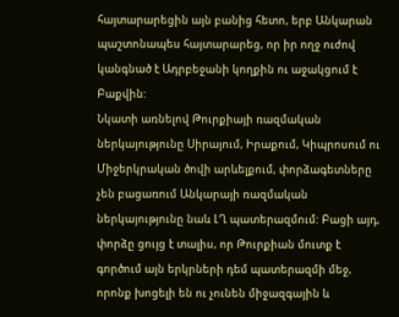հայտարարեցին այն բանից հետո, երբ Անկարան պաշտոնապես հայտարարեց, որ իր ողջ ուժով կանգնած է Ադրբեջանի կողքին ու աջակցում է Բաքվին:
Նկատի առնելով Թուրքիայի ռազմական ներկայությունը Սիրայում, Իրաքում, Կիպրոսում ու Միջերկրական ծովի արևելքում, փորձագետները չեն բացառում Անկարայի ռազմական ներկայությունը նաև ԼՂ պատերազմում: Բացի այդ, փորձը ցույց է տալիս, որ Թուրքիան մուտք է գործում այն երկրների դեմ պատերազմի մեջ, որոնք խոցելի են ու չունեն միջազգային և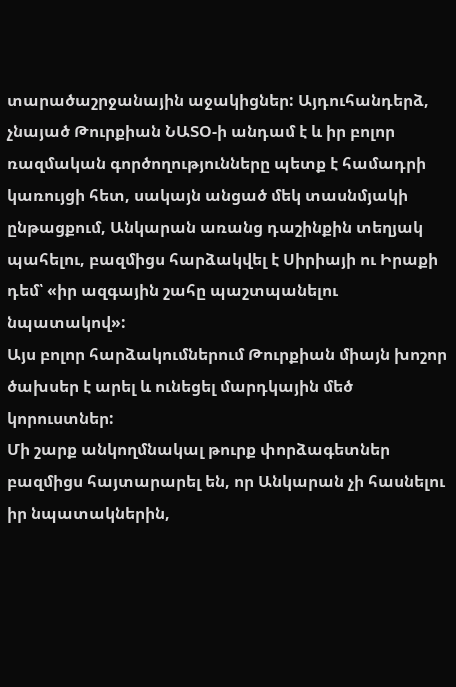տարածաշրջանային աջակիցներ: Այդուհանդերձ, չնայած Թուրքիան ՆԱՏՕ-ի անդամ է և իր բոլոր ռազմական գործողությունները պետք է համադրի կառույցի հետ, սակայն անցած մեկ տասնմյակի ընթացքում, Անկարան առանց դաշինքին տեղյակ պահելու, բազմիցս հարձակվել է Սիրիայի ու Իրաքի դեմ՝ «իր ազգային շահը պաշտպանելու նպատակով»:
Այս բոլոր հարձակումներում Թուրքիան միայն խոշոր ծախսեր է արել և ունեցել մարդկային մեծ կորուստներ:
Մի շարք անկողմնակալ թուրք փորձագետներ բազմիցս հայտարարել են, որ Անկարան չի հասնելու իր նպատակներին,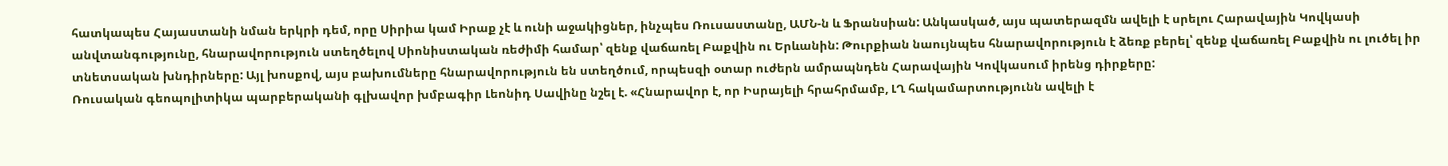հատկապես Հայաստանի նման երկրի դեմ, որը Սիրիա կամ Իրաք չէ և ունի աջակիցներ, ինչպես Ռուսաստանը, ԱՄՆ-ն և Ֆրանսիան: Անկասկած, այս պատերազմն ավելի է սրելու Հարավային Կովկասի անվտանգությունը, հնարավորություն ստեղծելով Սիոնիստական ռեժիմի համար՝ զենք վաճառել Բաքվին ու Երևանին: Թուրքիան նաույնպես հնարավորություն է ձեռք բերել՝ զենք վաճառել Բաքվին ու լուծել իր տնետսական խնդիրները: Այլ խոսքով, այս բախումները հնարավորություն են ստեղծում, որպեսզի օտար ուժերն ամրապնդեն Հարավային Կովկասում իրենց դիրքերը:
Ռուսական գեոպոլիտիկա պարբերականի գլխավոր խմբագիր Լեոնիդ Սավինը նշել է. «Հնարավոր է, որ Իսրայելի հրահրմամբ, ԼՂ հակամարտությունն ավելի է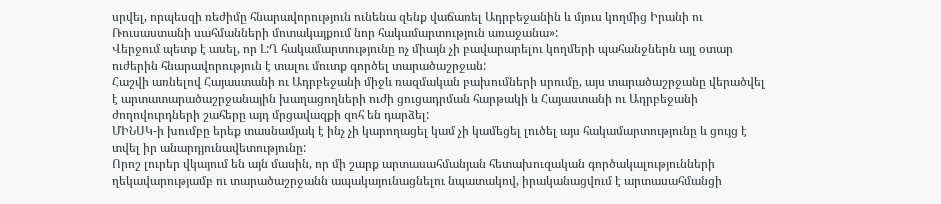սրվել, որպեսզի ռեժիմը հնարավորություն ունենա զենք վաճառել Ադրբեջանին և մյուս կողմից Իրանի ու Ռուսաստանի սահմանների մոտակայքում նոր հակամարտություն առաջանա»:
Վերջում պետք է ասել, որ Լ:Ղ հակամարտությունը ոչ միայն չի բավարարելու կողմերի պահանջներն այլ օտար ուժերին հնարավորություն է տալու մուտք գործել տարածաշրջան:
Հաշվի առնելով Հայաստանի ու Ադրբեջանի միջև ռազմական բախումների սրումը, այս տարածաշրջանը վերածվել է արտատարածաշրջանային խաղացողների ուժի ցուցադրման հարթակի և Հայաստանի ու Ադրբեջանի ժողովուրդների շահերը այդ մրցավազքի զոհ են դարձել:
ՄԻՆՍԿ-ի խումբը երեք տասնամյակ է ինչ չի կարողացել կամ չի կամեցել լուծել այս հակամարտությունը և ցույց է տվել իր անարդյունավետությունը:
Որոշ լուրեր վկայում են այն մասին, որ մի շարք արտասահմանյան հետախուզական գործակալությունների ղեկավարությամբ ու տարածաշրջանն ապակայունացնելու նպատակով, իրականացվում է արտասահմանցի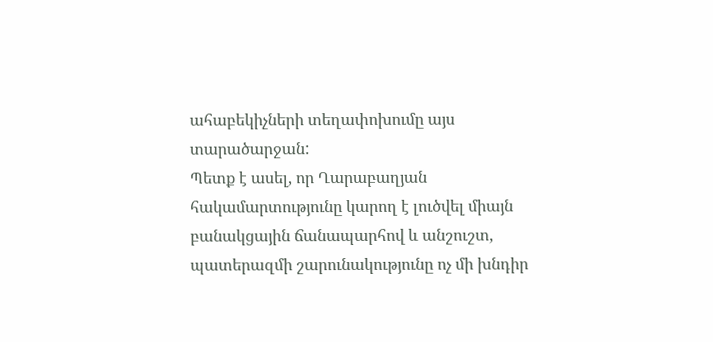ահաբեկիչների տեղափոխումը այս տարածարջան:
Պետք է ասել, որ Ղարաբաղյան հակամարտությունը կարող է լուծվել միայն բանակցային ճանապարհով և անշուշտ, պատերազմի շարունակությունը ոչ մի խնդիր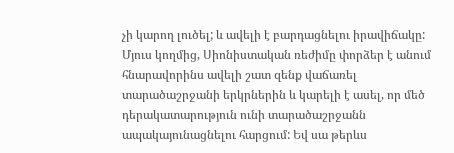չի կարող լուծել; և ավելի է բարդացնելու իրավիճակը:
Մյուս կողմից, Սիոնիստական ռեժիմը փորձեր է անում հնարավորինս ավելի շատ զենք վաճառել տարածաշրջանի երկրներին և կարելի է ասել, որ մեծ դերակատարություն ունի տարածաշրջանն ապակայունացնելու հարցում: Եվ սա թերևս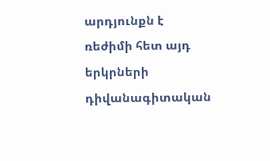արդյունքն է ռեժիմի հետ այդ երկրների դիվանագիտական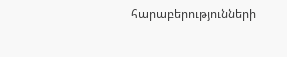հարաբերությունների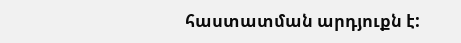հաստատման արդյուքն է: